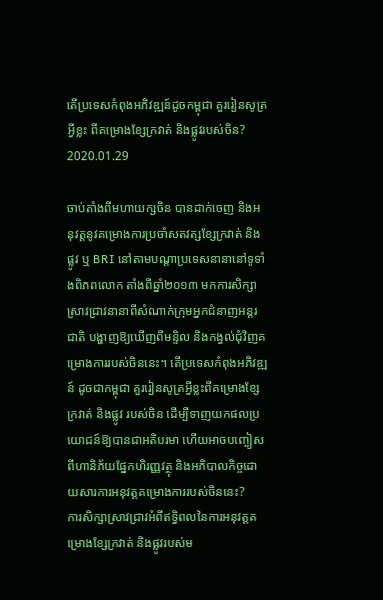តើប្រទេសកំពុងអភិវឌ្ឍន៍ដូចកម្ពុជា គួររៀនសូត្រអ្វីខ្លះ ពីគម្រោងខ្សែក្រវាត់ និងផ្លូវរបស់ចិន?
2020.01.29

ចាប់តាំងពីមហាយក្សចិន បានដាក់ចេញ និងអនុវត្តនូវគម្រោងការប្រចាំសតវត្សខ្សែក្រវាត់ និងផ្លូវ ឬ BRI នៅតាមបណ្ដាប្រទេសនានានៅទូទាំងពិភពលោក តាំងពីឆ្នាំ២០១៣ មកការសិក្សាស្រាវជ្រាវនានាពីសំណាក់ក្រុមអ្នកជំនាញអន្តរជាតិ បង្ហាញឱ្យឃើញពីមន្ទិល និងកង្វល់ជុំវិញគម្រោងការរបស់ចិននេះ។ តើប្រទេសកំពុងអភិវឌ្ឍន៍ ដូចជាកម្ពុជា គួររៀនសូត្រអ្វីខ្លះពីគម្រោងខ្សែក្រវាត់ និងផ្លូវ របស់ចិន ដើម្បីទាញយកផលប្រយោជន៍ឱ្យបានជាអតិបរមា ហើយអាចបញ្ចៀសពីហានិភ័យផ្នែកហិរញ្ញវត្ថុ និងអភិបាលកិច្ចដោយសារការអនុវត្តគម្រោងការរបស់ចិននេះ?
ការសិក្សាស្រាវជ្រាវអំពីឥទ្ធិពលនៃការអនុវត្តគម្រោងខ្សែក្រវាត់ និងផ្លូវរបស់ម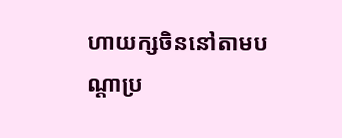ហាយក្សចិននៅតាមបណ្ដាប្រ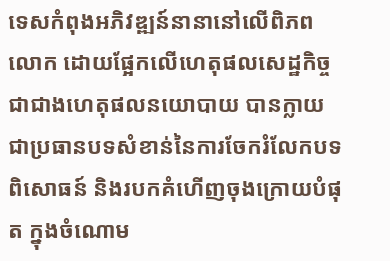ទេសកំពុងអភិវឌ្ឍន៍នានានៅលើពិភពលោក ដោយផ្អែកលើហេតុផលសេដ្ឋកិច្ច ជាជាងហេតុផលនយោបាយ បានក្លាយជាប្រធានបទសំខាន់នៃការចែករំលែកបទពិសោធន៍ និងរបកគំហើញចុងក្រោយបំផុត ក្នុងចំណោម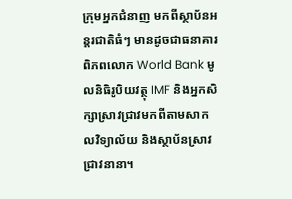ក្រុមអ្នកជំនាញ មកពីស្ថាប័នអន្តរជាតិធំៗ មានដូចជាធនាគារពិភពលោក World Bank មូលនិធិរូបិយវត្ថុ IMF និងអ្នកសិក្សាស្រាវជ្រាវមកពីតាមសាកលវិទ្យាល័យ និងស្ថាប័នស្រាវជ្រាវនានា។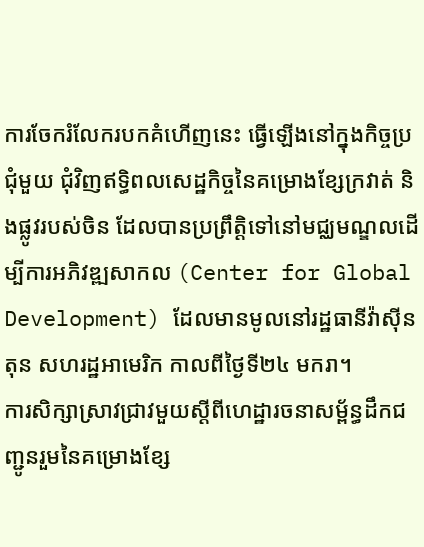ការចែករំលែករបកគំហើញនេះ ធ្វើឡើងនៅក្នុងកិច្ចប្រជុំមួយ ជុំវិញឥទ្ធិពលសេដ្ឋកិច្ចនៃគម្រោងខ្សែក្រវាត់ និងផ្លូវរបស់ចិន ដែលបានប្រព្រឹត្តិទៅនៅមជ្ឈមណ្ឌលដើម្បីការអភិវឌ្ឍសាកល (Center for Global Development) ដែលមានមូលនៅរដ្ឋធានីវ៉ាស៊ីនតុន សហរដ្ឋអាមេរិក កាលពីថ្ងៃទី២៤ មករា។
ការសិក្សាស្រាវជ្រាវមួយស្ដីពីហេដ្ឋារចនាសម្ព័ន្ធដឹកជញ្ជូនរួមនៃគម្រោងខ្សែ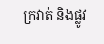ក្រវាត់ និងផ្លូវ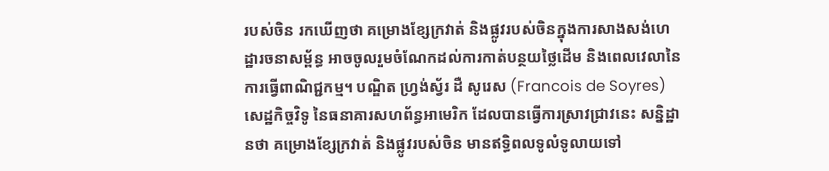របស់ចិន រកឃើញថា គម្រោងខ្សែក្រវាត់ និងផ្លូវរបស់ចិនក្នុងការសាងសង់ហេដ្ឋារចនាសម្ព័ន្ធ អាចចូលរួមចំណែកដល់ការកាត់បន្ថយថ្លៃដើម និងពេលវេលានៃការធ្វើពាណិជ្ជកម្ម។ បណ្ឌិត ហ្វ្រង់ស្វ័រ ដឺ សូរេស (Francois de Soyres) សេដ្ឋកិច្ចវិទូ នៃធនាគារសហព័ន្ធអាមេរិក ដែលបានធ្វើការស្រាវជ្រាវនេះ សន្និដ្ឋានថា គម្រោងខ្សែក្រវាត់ និងផ្លូវរបស់ចិន មានឥទ្ធិពលទូលំទូលាយទៅ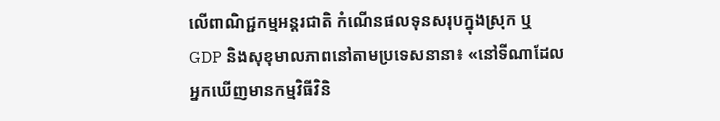លើពាណិជ្ជកម្មអន្តរជាតិ កំណើនផលទុនសរុបក្នុងស្រុក ឬ GDP និងសុខុមាលភាពនៅតាមប្រទេសនានា៖ «នៅទីណាដែលអ្នកឃើញមានកម្មវិធីវិនិ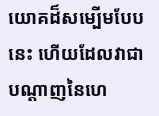យោគដ៏សម្បើមបែបនេះ ហើយដែលវាជាបណ្ដាញនៃហេ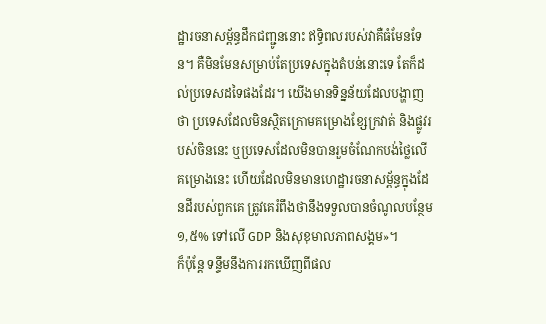ដ្ឋារចនាសម្ព័ន្ធដឹកជញ្ជូននោះ ឥទ្ធិពលរបស់វាគឺធំមែនទែន។ គឺមិនមែនសម្រាប់តែប្រទេសក្នុងតំបន់នោះទេ តែក៏ដល់ប្រទេសដទៃផងដែរ។ យើងមានទិន្នន័យដែលបង្ហាញថា ប្រទេសដែលមិនស្ថិតក្រោមគម្រោងខ្សែក្រវាត់ និងផ្លូវរបស់ចិននេះ ឬប្រទេសដែលមិនបានរួមចំណែកបង់ថ្លៃលើគម្រោងនេះ ហើយដែលមិនមានហេដ្ឋារចនាសម្ព័ន្ធក្នុងដែនដីរបស់ពួកគេ ត្រូវគេរំពឹងថានឹងទទួលបានចំណូលបន្ថែម ១,៥% ទៅលើ GDP និងសុខុមាលភាពសង្គម»។
ក៏ប៉ុន្តែ ទន្ទឹមនឹងការរកឃើញពីផល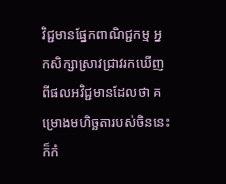វិជ្ជមានផ្នែកពាណិជ្ជកម្ម អ្នកសិក្សាស្រាវជ្រាវរកឃើញពីផលអវិជ្ជមានដែលថា គម្រោងមហិច្ឆតារបស់ចិននេះ ក៏កំ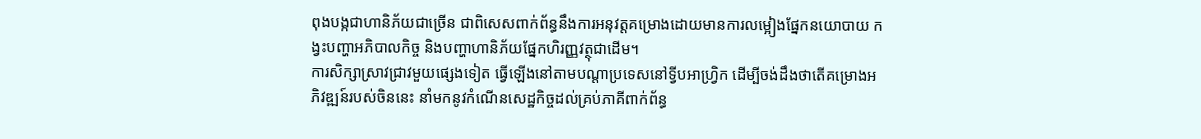ពុងបង្កជាហានិភ័យជាច្រើន ជាពិសេសពាក់ព័ន្ធនឹងការអនុវត្តគម្រោងដោយមានការលម្អៀងផ្នែកនយោបាយ កង្វះបញ្ហាអភិបាលកិច្ច និងបញ្ហាហានិភ័យផ្នែកហិរញ្ញវត្ថុជាដើម។
ការសិក្សាស្រាវជ្រាវមួយផ្សេងទៀត ធ្វើឡើងនៅតាមបណ្ដាប្រទេសនៅទ្វីបអាហ្វ្រិក ដើម្បីចង់ដឹងថាតើគម្រោងអភិវឌ្ឍន៍របស់ចិននេះ នាំមកនូវកំណើនសេដ្ឋកិច្ចដល់គ្រប់ភាគីពាក់ព័ន្ធ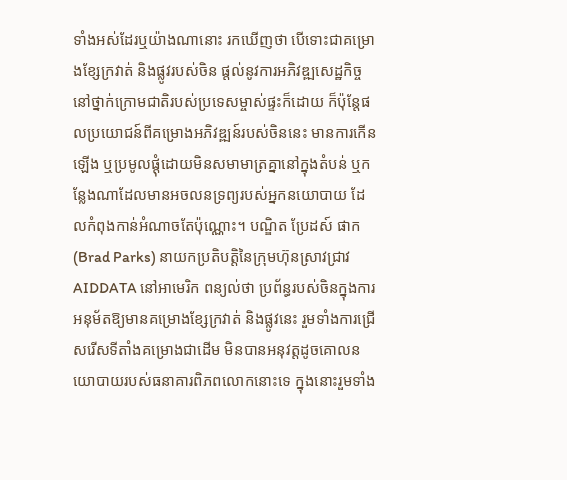ទាំងអស់ដែរឬយ៉ាងណានោះ រកឃើញថា បើទោះជាគម្រោងខ្សែក្រវាត់ និងផ្លូវរបស់ចិន ផ្តល់នូវការអភិវឌ្ឍសេដ្ឋកិច្ចនៅថ្នាក់ក្រោមជាតិរបស់ប្រទេសម្ចាស់ផ្ទះក៏ដោយ ក៏ប៉ុន្តែផលប្រយោជន៍ពីគម្រោងអភិវឌ្ឍន៍របស់ចិននេះ មានការកើនឡើង ឬប្រមូលផ្តុំដោយមិនសមាមាត្រគ្នានៅក្នុងតំបន់ ឬកន្លែងណាដែលមានអចលនទ្រព្យរបស់អ្នកនយោបាយ ដែលកំពុងកាន់អំណាចតែប៉ុណ្ណោះ។ បណ្ឌិត ប្រែដស៍ ផាក (Brad Parks) នាយកប្រតិបត្តិនៃក្រុមហ៊ុនស្រាវជ្រាវ AIDDATA នៅអាមេរិក ពន្យល់ថា ប្រព័ន្ធរបស់ចិនក្នុងការអនុម័តឱ្យមានគម្រោងខ្សែក្រវាត់ និងផ្លូវនេះ រួមទាំងការជ្រើសរើសទីតាំងគម្រោងជាដើម មិនបានអនុវត្តដូចគោលនយោបាយរបស់ធនាគារពិភពលោកនោះទេ ក្នុងនោះរួមទាំង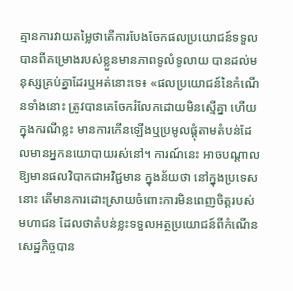គ្មានការវាយតម្លៃថាតើការបែងចែកផលប្រយោជន៍ទទួលបានពីគម្រោងរបស់ខ្លួនមានភាពទូលំទូលាយ បានដល់មនុស្សគ្រប់គ្នាដែរឬអត់នោះទេ៖ «ផលប្រយោជន៍នៃកំណើនទាំងនោះ ត្រូវបានគេចែករំលែកដោយមិនស្មើគ្នា ហើយក្នុងករណីខ្លះ មានការកើនឡើងឬប្រមូលផ្តុំតាមតំបន់ដែលមានអ្នកនយោបាយរស់នៅ។ ការណ៍នេះ អាចបណ្ដាលឱ្យមានផលវិបាកជាអវិជ្ជមាន ក្នុងន័យថា នៅក្នុងប្រទេសនោះ តើមានការដោះស្រាយចំពោះការមិនពេញចិត្តរបស់មហាជន ដែលថាតំបន់ខ្លះទទួលអត្ថប្រយោជន៍ពីកំណើនសេដ្ឋកិច្ចបាន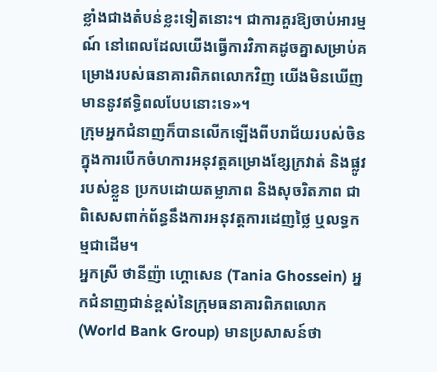ខ្លាំងជាងតំបន់ខ្លះទៀតនោះ។ ជាការគួរឱ្យចាប់អារម្មណ៍ នៅពេលដែលយើងធ្វើការវិភាគដូចគ្នាសម្រាប់គម្រោងរបស់ធនាគារពិភពលោកវិញ យើងមិនឃើញមាននូវឥទ្ធិពលបែបនោះទេ»។
ក្រុមអ្នកជំនាញក៏បានលើកឡើងពីបរាជ័យរបស់ចិនក្នុងការបើកចំហការអនុវត្តគម្រោងខ្សែក្រវាត់ និងផ្លូវរបស់ខ្លួន ប្រកបដោយតម្លាភាព និងសុចរិតភាព ជាពិសេសពាក់ព័ន្ធនឹងការអនុវត្តការដេញថ្លៃ ឬលទ្ធកម្មជាដើម។
អ្នកស្រី ថានីញ៉ា ហ្គោសេន (Tania Ghossein) អ្នកជំនាញជាន់ខ្ពស់នៃក្រុមធនាគារពិភពលោក (World Bank Group) មានប្រសាសន៍ថា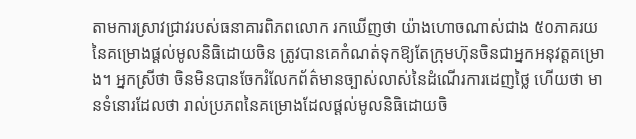តាមការស្រាវជ្រាវរបស់ធនាគារពិភពលោក រកឃើញថា យ៉ាងហោចណាស់ជាង ៥០ភាគរយ នៃគម្រោងផ្ដល់មូលនិធិដោយចិន ត្រូវបានគេកំណត់ទុកឱ្យតែក្រុមហ៊ុនចិនជាអ្នកអនុវត្តគម្រោង។ អ្នកស្រីថា ចិនមិនបានចែករំលែកព័ត៌មានច្បាស់លាស់នៃដំណើរការដេញថ្លៃ ហើយថា មានទំនោរដែលថា រាល់ប្រភពនៃគម្រោងដែលផ្ដល់មូលនិធិដោយចិ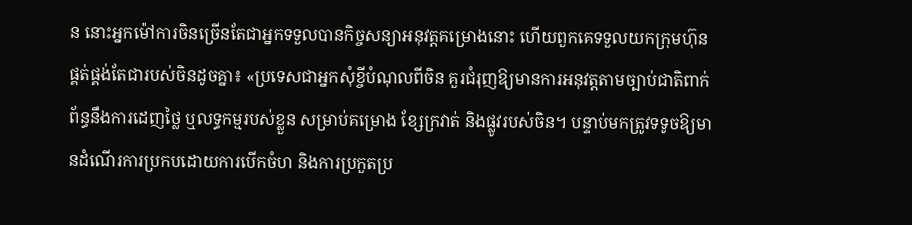ន នោះអ្នកម៉ៅការចិនច្រើនតែជាអ្នកទទួលបានកិច្ចសន្យាអនុវត្តគម្រោងនោះ ហើយពួកគេទទួលយកក្រុមហ៊ុនផ្គត់ផ្គង់តែជារបស់ចិនដូចគ្នា៖ «ប្រទេសជាអ្នកសុំខ្ចីបំណុលពីចិន គួរជំរុញឱ្យមានការអនុវត្តតាមច្បាប់ជាតិពាក់ព័ន្ធនឹងការដេញថ្លៃ ឬលទ្ធកម្មរបស់ខ្លួន សម្រាប់គម្រោង ខ្សែក្រវាត់ និងផ្លូវរបស់ចិន។ បន្ទាប់មកត្រូវទទូចឱ្យមានដំណើរការប្រកបដោយការបើកចំហ និងការប្រកួតប្រ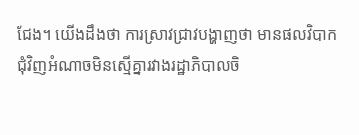ជែង។ យើងដឹងថា ការស្រាវជ្រាវបង្ហាញថា មានផលវិបាកជុំវិញអំណាចមិនស្មើគ្នារវាងរដ្ឋាភិបាលចិ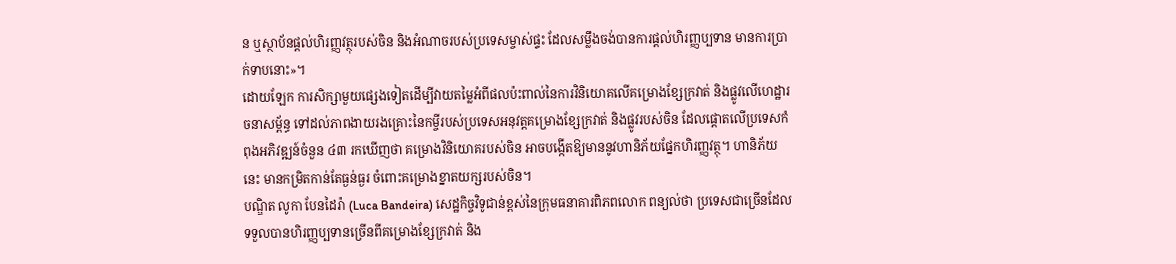ន ឬស្ថាប័នផ្ដល់ហិរញ្ញវត្ថុរបស់ចិន និងអំណាចរបស់ប្រទេសម្ចាស់ផ្ទះ ដែលសម្លឹងចង់បានការផ្តល់ហិរញ្ញប្បទាន មានការប្រាក់ទាបនោះ»។
ដោយឡែក ការសិក្សាមួយផ្សេងទៀតដើម្បីវាយតម្លៃអំពីផលប៉ះពាល់នៃការវិនិយោគលើគម្រោងខ្សែក្រវាត់ និងផ្លូវលើហេដ្ឋារចនាសម្ព័ន្ធ ទៅដល់ភាពងាយរងគ្រោះនៃកម្ចីរបស់ប្រទេសអនុវត្តគម្រោងខ្សែក្រវាត់ និងផ្លូវរបស់ចិន ដែលផ្ដោតលើប្រទេសកំពុងអភិវឌ្ឍន៍ចំនួន ៤៣ រកឃើញថា គម្រោងវិនិយោគរបស់ចិន អាចបង្កើតឱ្យមាននូវហានិភ័យផ្នែកហិរញ្ញវត្ថុ។ ហានិភ័យនេះ មានកម្រិតកាន់តែធ្ងន់ធ្ងរ ចំពោះគម្រោងខ្នាតយក្សរបស់ចិន។
បណ្ឌិត លូកា បែនដៃរ៉ា (Luca Bandeira) សេដ្ឋកិច្ចវិទូជាន់ខ្ពស់នៃក្រុមធនាគារពិភពលោក ពន្យល់ថា ប្រទេសជាច្រើនដែលទទួលបានហិរញ្ញប្បទានច្រើនពីគម្រោងខ្សែក្រវាត់ និង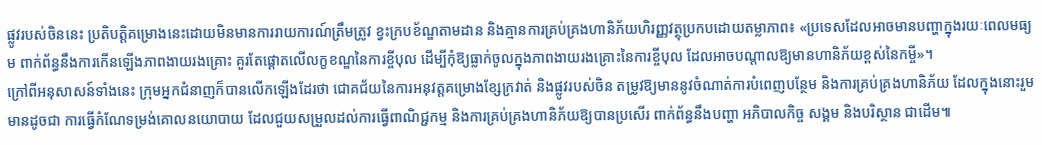ផ្លូវរបស់ចិននេះ ប្រតិបត្តិគម្រោងនេះដោយមិនមានការរាយការណ៍ត្រឹមត្រូវ ខ្វះក្របខ័ណ្ឌតាមដាន និងគ្មានការគ្រប់គ្រងហានិភ័យហិរញ្ញវត្ថុប្រកបដោយតម្លាភាព៖ «ប្រទេសដែលអាចមានបញ្ហាក្នុងរយៈពេលមធ្យម ពាក់ព័ន្ធនឹងការកើនឡើងភាពងាយរងគ្រោះ គួរតែផ្តោតលើលក្ខខណ្ឌនៃការខ្ចីបុល ដើម្បីកុំឱ្យធ្លាក់ចូលក្នុងភាពងាយរងគ្រោះនៃការខ្ចីបុល ដែលអាចបណ្ដាលឱ្យមានហានិភ័យខ្ពស់នៃកម្ចី»។
ក្រៅពីអនុសាសន៍ទាំងនេះ ក្រុមអ្នកជំនាញក៏បានលើកឡើងដែរថា ជោគជ័យនៃការអនុវត្តគម្រោងខ្សែក្រវាត់ និងផ្លូវរបស់ចិន តម្រូវឱ្យមាននូវចំណាត់ការបំពេញបន្ថែម និងការគ្រប់គ្រងហានិភ័យ ដែលក្នុងនោះរួមមានដូចជា ការធ្វើកំណែទម្រង់គោលនយោបាយ ដែលជួយសម្រួលដល់ការធ្វើពាណិជ្ជកម្ម និងការគ្រប់គ្រងហានិភ័យឱ្យបានប្រសើរ ពាក់ព័ន្ធនឹងបញ្ហា អភិបាលកិច្ច សង្គម និងបរិស្ថាន ជាដើម៕